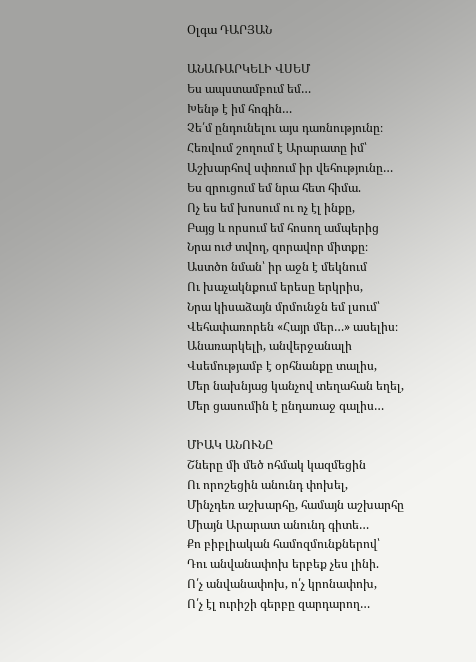Օլգա ԴԱՐՅԱՆ

ԱՆԱՌԱՐԿԵԼԻ ՎՍԵՄ
Ես ապստամբում եմ…
Խենթ է իմ հոգին…
Չե՛մ ընդունելու այս դառնությունը։
Հեռվում շողում է Արարատը իմ՝
Աշխարհով սփռում իր վեհությունը…
Ես զրուցում եմ նրա հետ հիմա.
Ոչ ես եմ խոսում ու ոչ էլ ինքը,
Բայց և որսում եմ հոսող ամպերից
Նրա ուժ տվող, զորավոր միտքը։
Աստծո նման՝ իր աջն է մեկնում
Ու խաչակնքում երեսը երկրիս,
Նրա կիսաձայն մրմունջն եմ լսում՝
Վեհափառորեն «Հայր մեր…» ասելիս։
Անառարկելի, անվերջանալի
Վսեմությամբ է օրհնանքը տալիս,
Մեր նախնյաց կանչով տեղահան եղել,
Մեր ցասումին է ընդառաջ գալիս…

ՄԻԱԿ ԱՆՈՒՆԸ
Շները մի մեծ ոհմակ կազմեցին
Ու որոշեցին անունդ փոխել,
Մինչդեռ աշխարհը, համայն աշխարհը
Միայն Արարատ անունդ գիտե…
Քո բիբլիական համոզմունքներով՝
Դու անվանափոխ երբեք չես լինի.
Ո՛չ անվանափոխ, ո՛չ կրոնափոխ,
Ո՛չ էլ ուրիշի գերբը զարդարող…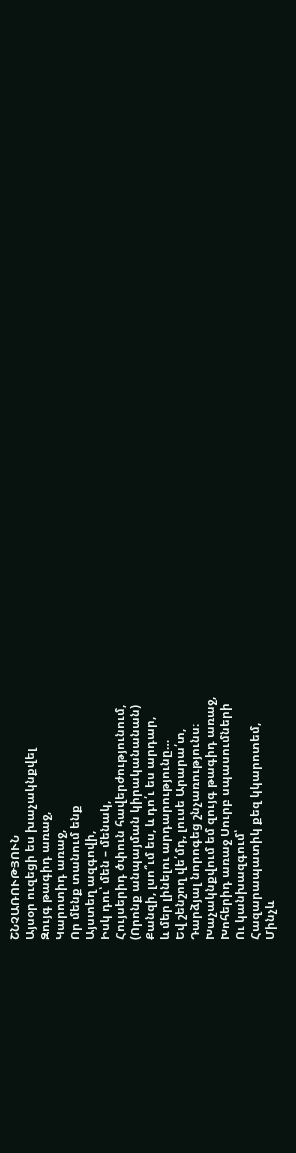ՇՆՉԱՌՈՒԹՅՈՒՆ
Այսօր ուզեցի ես խաչակնքվել
Զույգ թագիդ առաջ,
Կարոտիդ առաջ,
Որ մենք տանում ենք
Այստեղ ազգովի,
Իսկ դու՝ մեն – մենակ,
Հույսերիդ ծփուն հավերժությունում,
(Որոնք անպայման կիրականանան)
Քանզի, լսո՞ւմ ես, և դո՛ւ ես արդար,
և մեր լինելու արդարությունը…
Եվ շենշող վե՛մդ, լուսե Արարա՛տ,
Դարձյալ նորոգեց շնչառությունս։
Խաչակնքվում եմ զույգ թագիդ առաջ,
Խոհերիդ առաջ Սուրբ սպասումների
Ու կանխազգում՝
Հազարապատիկ քեզ կկարոտեմ,
Մինչև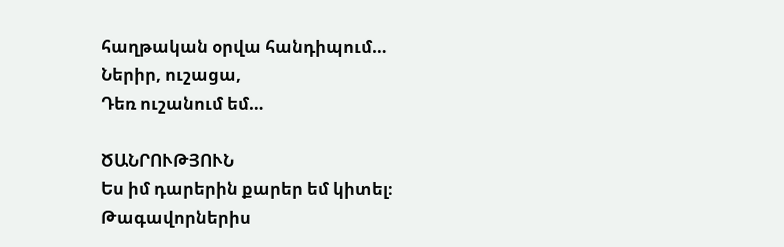հաղթական օրվա հանդիպում…
Ներիր, ուշացա,
Դեռ ուշանում եմ…

ԾԱՆՐՈՒԹՅՈՒՆ
Ես իմ դարերին քարեր եմ կիտել։
Թագավորներիս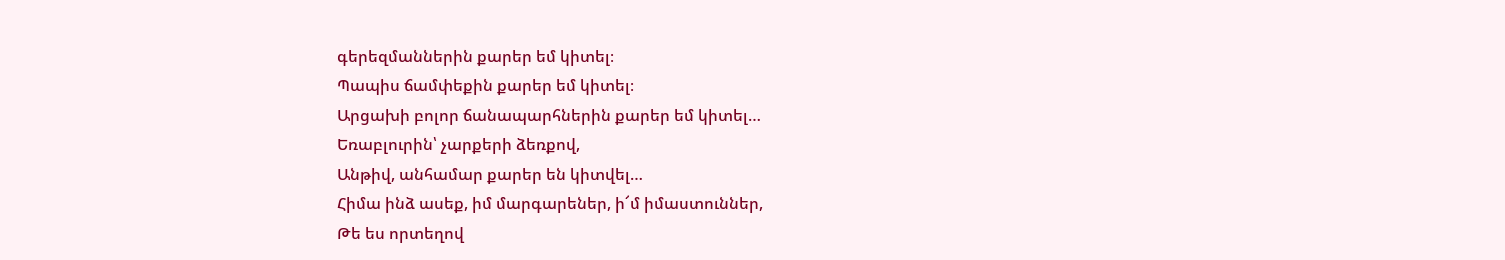գերեզմաններին քարեր եմ կիտել։
Պապիս ճամփեքին քարեր եմ կիտել։
Արցախի բոլոր ճանապարհներին քարեր եմ կիտել…
Եռաբլուրին՝ չարքերի ձեռքով,
Անթիվ, անհամար քարեր են կիտվել…
Հիմա ինձ ասեք, իմ մարգարեներ, ի՜մ իմաստուններ,
Թե ես որտեղով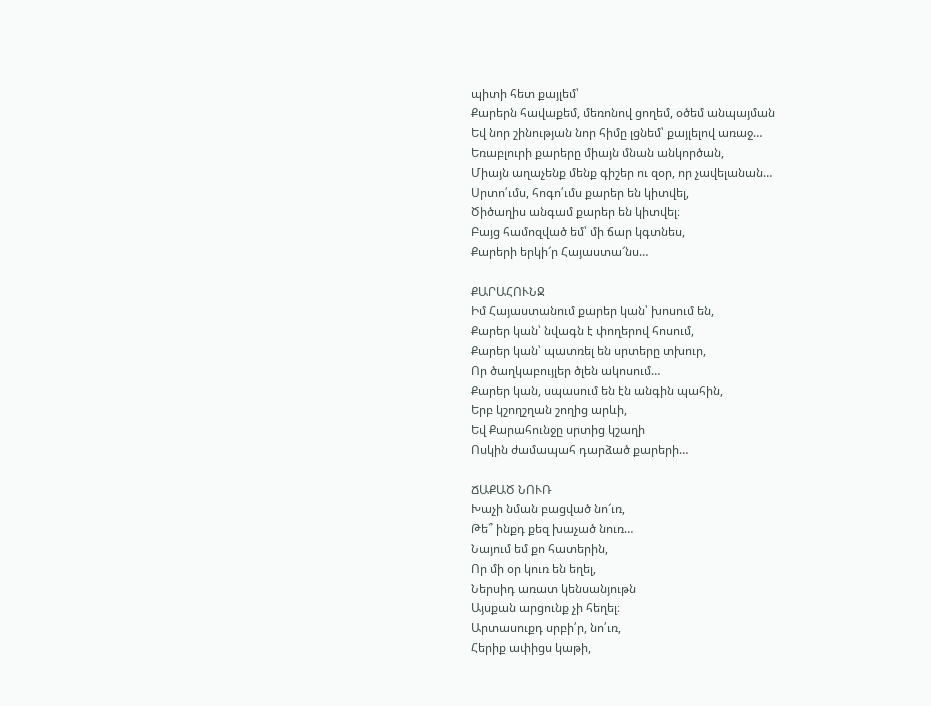պիտի հետ քայլեմ՝
Քարերն հավաքեմ, մեռոնով ցողեմ, օծեմ անպայման
Եվ նոր շինության նոր հիմը լցնեմ՝ քայլելով առաջ…
Եռաբլուրի քարերը միայն մնան անկործան,
Միայն աղաչենք մենք գիշեր ու զօր, որ չավելանան…
Սրտո՛ւմս, հոգո՛ւմս քարեր են կիտվել,
Ծիծաղիս անգամ քարեր են կիտվել։
Բայց համոզված եմ՝ մի ճար կգտնես,
Քարերի երկի՜ր Հայաստա՜նս…

ՔԱՐԱՀՈՒՆՋ
Իմ Հայաստանում քարեր կան՝ խոսում են,
Քարեր կան՝ նվագն է փողերով հոսում,
Քարեր կան՝ պատռել են սրտերը տխուր,
Որ ծաղկաբույլեր ծլեն ակոսում…
Քարեր կան, սպասում են էն անգին պահին,
Երբ կշողշղան շողից արևի,
Եվ Քարահունջը սրտից կշաղի
Ոսկին ժամապահ դարձած քարերի…

ՃԱՔԱԾ ՆՈՒՌ
Խաչի նման բացված նո՜ւռ,
Թե՞ ինքդ քեզ խաչած նուռ…
Նայում եմ քո հատերին,
Որ մի օր կուռ են եղել,
Ներսիդ առատ կենսանյութն
Այսքան արցունք չի հեղել։
Արտասուքդ սրբի՛ր, նո՛ւռ,
Հերիք ափիցս կաթի,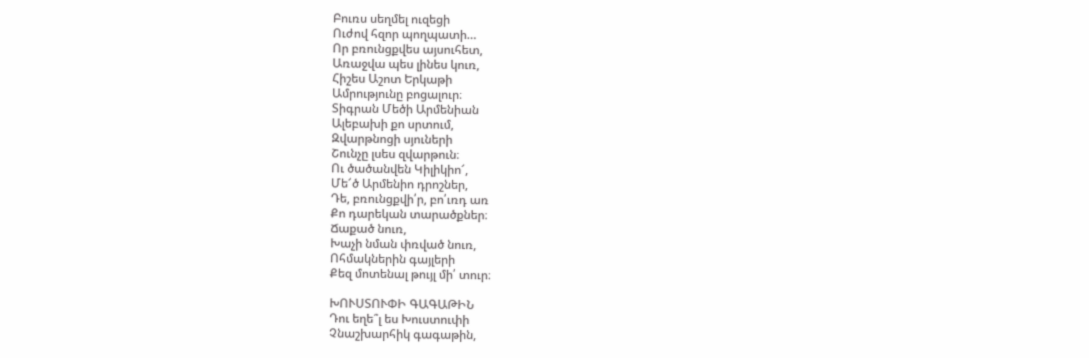Բուռս սեղմել ուզեցի
Ուժով հզոր պողպատի…
Որ բռունցքվես այսուհետ,
Առաջվա պես լինես կուռ,
Հիշես Աշոտ Երկաթի
Ամրությունը բոցալուր։
Տիգրան Մեծի Արմենիան
Ալեբախի քո սրտում,
Զվարթնոցի սյուների
Շունչը լսես զվարթուն։
Ու ծածանվեն Կիլիկիո՜,
Մե՜ծ Արմենիո դրոշներ,
Դե, բռունցքվի՛ր, բո՛ւռդ առ
Քո դարեկան տարածքներ։
Ճաքած նուռ,
Խաչի նման փռված նուռ,
Ոհմակներին գայլերի
Քեզ մոտենալ թույլ մի՛ տուր։

ԽՈՒՍՏՈՒՓԻ ԳԱԳԱԹԻՆ
Դու եղե՞լ ես Խուստուփի
Չնաշխարհիկ գագաթին,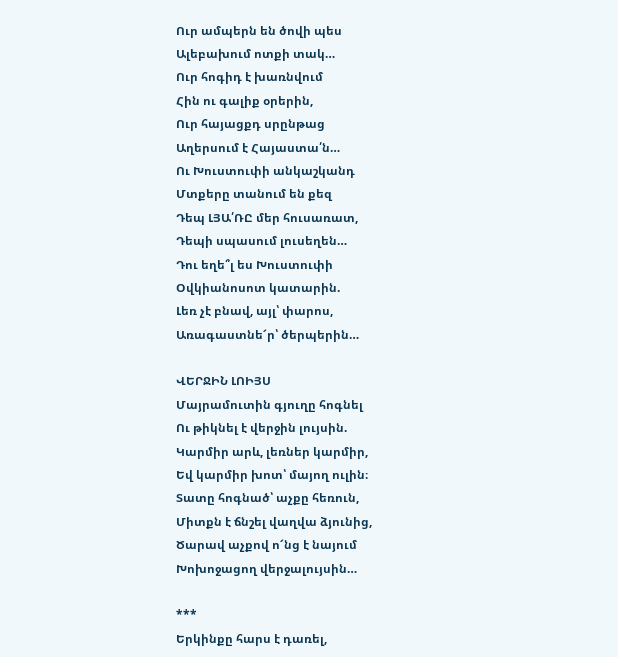Ուր ամպերն են ծովի պես
Ալեբախում ոտքի տակ…
Ուր հոգիդ է խառնվում
Հին ու գալիք օրերին,
Ուր հայացքդ սրընթաց
Աղերսում է Հայաստա՛ն…
Ու Խուստուփի անկաշկանդ
Մտքերը տանում են քեզ
Դեպ ԼՅԱ՛ՌԸ մեր հուսառատ,
Դեպի սպասում լուսեղեն…
Դու եղե՞լ ես Խուստուփի
Օվկիանոսոտ կատարին.
Լեռ չէ բնավ, այլ՝ փարոս,
Առագաստնե՜ր՝ ծերպերին…

ՎԵՐՋԻՆ ԼՈԻՅՍ
Մայրամուտին գյուղը հոգնել
Ու թիկնել է վերջին լույսին.
Կարմիր արև, լեռներ կարմիր,
Եվ կարմիր խոտ՝ մայող ուլին։
Տատը հոգնած՝ աչքը հեռուն,
Միտքն է ճնշել վաղվա ձյունից,
Ծարավ աչքով ո՜նց է նայում
Խոխոջացող վերջալույսին…

***
Երկինքը հարս է դառել,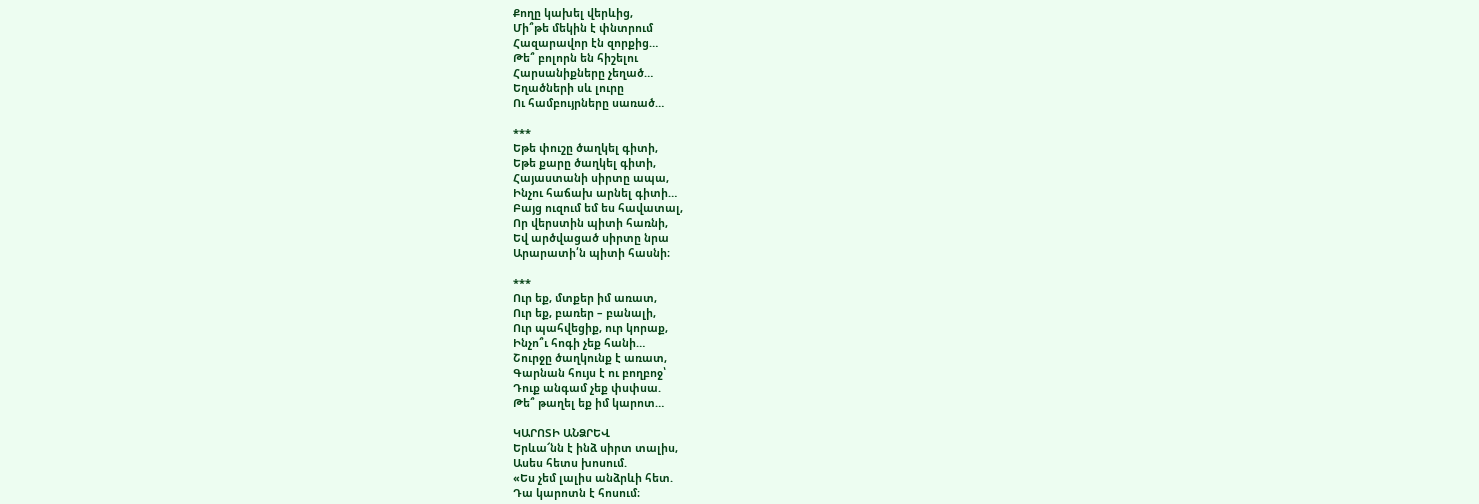Քողը կախել վերևից,
Մի՞թե մեկին է փնտրում
Հազարավոր էն զորքից…
Թե՞ բոլորն են հիշելու
Հարսանիքները չեղած…
Եղածների սև լուրը
Ու համբույրները սառած…

***
Եթե փուշը ծաղկել գիտի,
Եթե քարը ծաղկել գիտի,
Հայաստանի սիրտը ապա,
Ինչու հաճախ արնել գիտի…
Բայց ուզում եմ ես հավատալ,
Որ վերստին պիտի հառնի,
Եվ արծվացած սիրտը նրա
Արարատի՛ն պիտի հասնի։

***
Ուր եք, մտքեր իմ առատ,
Ուր եք, բառեր – բանալի,
Ուր պահվեցիք, ուր կորաք,
Ինչո՞ւ հոգի չեք հանի…
Շուրջը ծաղկունք է առատ,
Գարնան հույս է ու բողբոջ՝
Դուք անգամ չեք փսփսա.
Թե՞ թաղել եք իմ կարոտ…

ԿԱՐՈՏԻ ԱՆՁՐԵՎ
Երևա՜նն է ինձ սիրտ տալիս,
Ասես հետս խոսում.
«Ես չեմ լալիս անձրևի հետ.
Դա կարոտն է հոսում։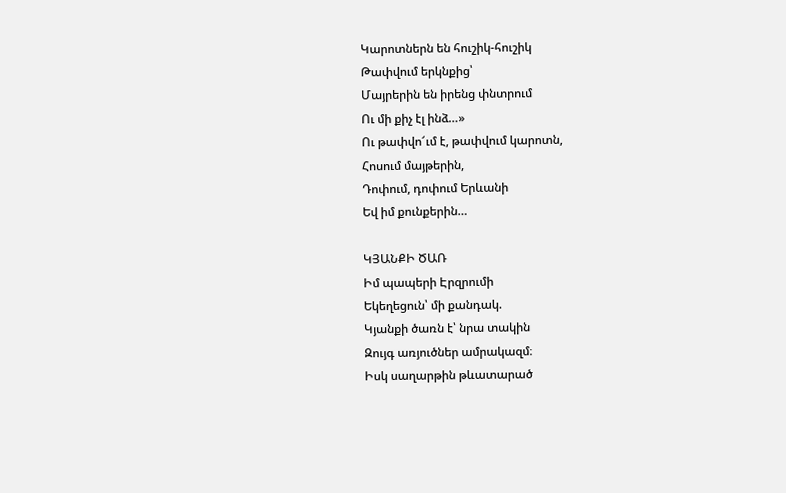Կարոտներն են հուշիկ-հուշիկ
Թափվում երկնքից՝
Մայրերին են իրենց փնտրում
Ու մի քիչ էլ ինձ…»
Ու թափվո՜ւմ է, թափվում կարոտն,
Հոսում մայթերին,
Դոփում, դոփում Երևանի
Եվ իմ քունքերին…

ԿՅԱՆՔԻ ԾԱՌ
Իմ պապերի Էրզրումի
Եկեղեցուն՝ մի քանդակ.
Կյանքի ծառն է՝ նրա տակին
Զույգ առյուծներ ամրակազմ։
Իսկ սաղարթին թևատարած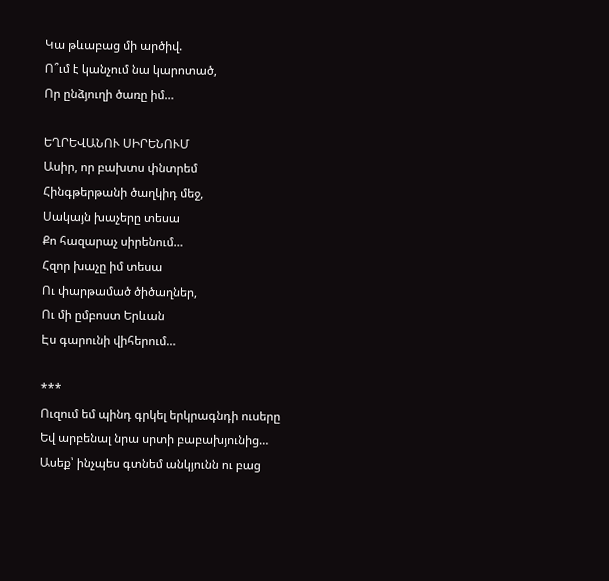Կա թևաբաց մի արծիվ.
Ո՞ւմ է կանչում նա կարոտած,
Որ ընձյուղի ծառը իմ…

ԵՂՐԵՎԱՆՈՒ ՍԻՐԵՆՈՒՄ
Ասիր, որ բախտս փնտրեմ
Հինգթերթանի ծաղկիդ մեջ,
Սակայն խաչերը տեսա
Քո հազարաչ սիրենում…
Հզոր խաչը իմ տեսա
Ու փարթամած ծիծաղներ,
Ու մի ըմբոստ Երևան
Էս գարունի վիհերում…

***
Ուզում եմ պինդ գրկել երկրագնդի ուսերը
Եվ արբենալ նրա սրտի բաբախյունից…
Ասեք՝ ինչպես գտնեմ անկյունն ու բաց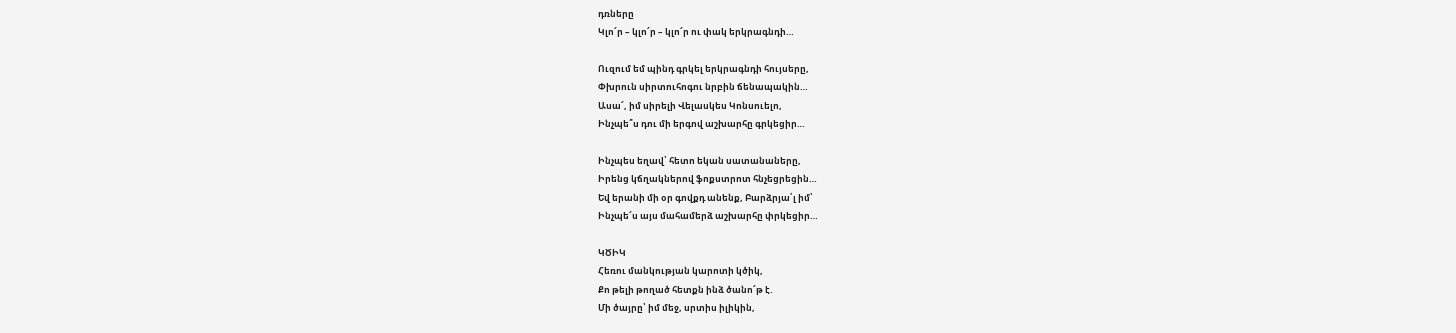դռները
Կլո՜ր – կլո՜ր – կլո՜ր ու փակ երկրագնդի…

Ուզում եմ պինդ գրկել երկրագնդի հույսերը,
Փխրուն սիրտուհոգու նրբին ճենապակին…
Ասա՜, իմ սիրելի Վելասկես Կոնսուելո,
Ինչպե՞ս դու մի երգով աշխարհը գրկեցիր…

Ինչպես եղավ՝ հետո եկան սատանաները,
Իրենց կճղակներով ֆոքստրոտ հնչեցրեցին…
Եվ երանի մի օր գովքդ անենք, Բարձրյա՛լ իմ՝
Ինչպե՜ս այս մահամերձ աշխարհը փրկեցիր…

ԿԾԻԿ
Հեռու մանկության կարոտի կծիկ,
Քո թելի թողած հետքն ինձ ծանո՜թ է.
Մի ծայրը՝ իմ մեջ, սրտիս իլիկին,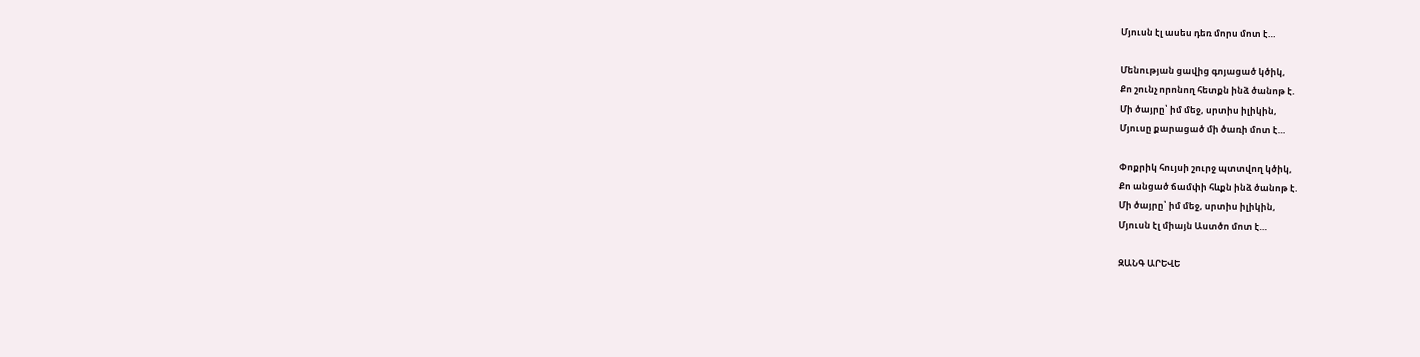Մյուսն էլ ասես դեռ մորս մոտ է…

Մենության ցավից գոյացած կծիկ,
Քո շունչ որոնող հետքն ինձ ծանոթ է.
Մի ծայրը՝ իմ մեջ, սրտիս իլիկին,
Մյուսը քարացած մի ծառի մոտ է…

Փոքրիկ հույսի շուրջ պտտվող կծիկ,
Քո անցած ճամփի հևքն ինձ ծանոթ է.
Մի ծայրը՝ իմ մեջ, սրտիս իլիկին,
Մյուսն էլ միայն Աստծո մոտ է…

ԶԱՆԳ ԱՐԵՎԵ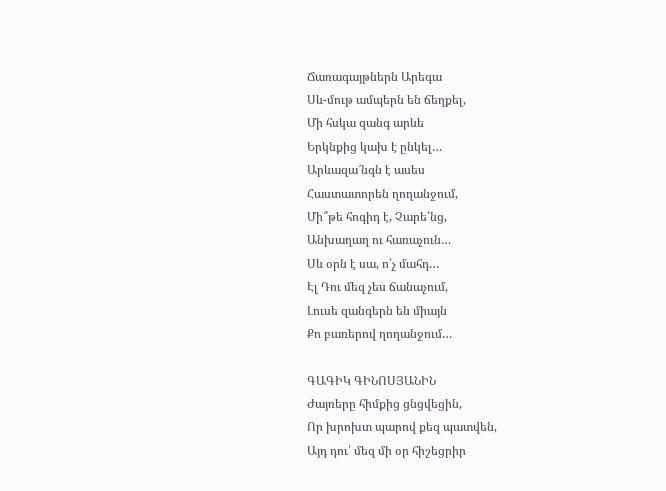Ճառագայթներն Արեգա
Սև-մութ ամպերն են ճեղքել,
Մի հսկա զանգ արևե
Երկնքից կախ է ընկել…
Արևազա՜նգն է ասես
Հաստատորեն ղողանջում,
Մի՞թե հոգիդ է, Չարե՛նց,
Անխաղաղ ու հառաչուն…
Սև օրն է սա, ո՛չ մահդ…
Էլ Դու մեզ չես ճանաչում,
Լուսե զանգերն են միայն
Քո բառերով ղողանջում…

ԳԱԳԻԿ ԳԻՆՈՍՅԱՆԻՆ
Ժայռերը հիմքից ցնցվեցին,
Որ խրոխտ պարով քեզ պատվեն,
Այդ դու՛ մեզ մի օր հիշեցրիր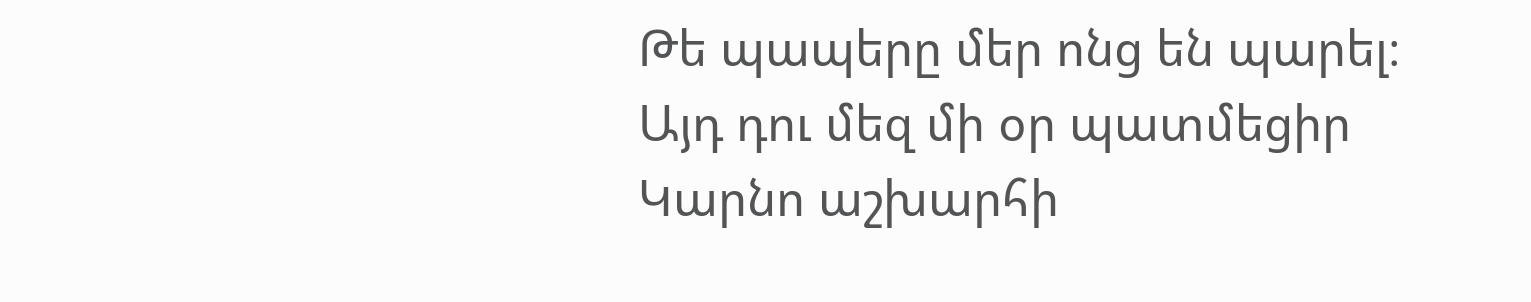Թե պապերը մեր ոնց են պարել։
Այդ դու մեզ մի օր պատմեցիր
Կարնո աշխարհի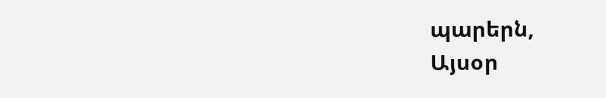պարերն,
Այսօր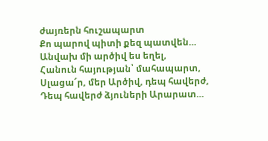ժայռերն հուշապարտ
Քո պարով պիտի քեզ պատվեն…
Անվախ մի արծիվ ես եղել,
Հանուն հայության՝ մահապարտ,
Սլացա՜ր, մեր Արծիվ, դեպ հավերժ,
Դեպ հավերժ ձյուների Արարատ…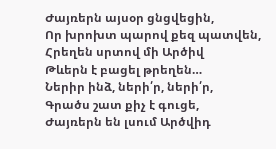Ժայռերն այսօր ցնցվեցին,
Որ խրոխտ պարով քեզ պատվեն,
Հրեղեն սրտով մի Արծիվ
Թևերն է բացել թրեղեն…
Ներիր ինձ, ների՛ր, ների՛ր,
Գրածս շատ քիչ է գուցե,
Ժայռերն են լսում Արծվիդ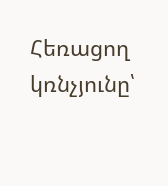Հեռացող կռնչյունը՝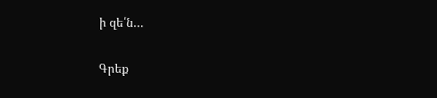ի զե՛ն…

Գրեք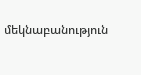մեկնաբանություն